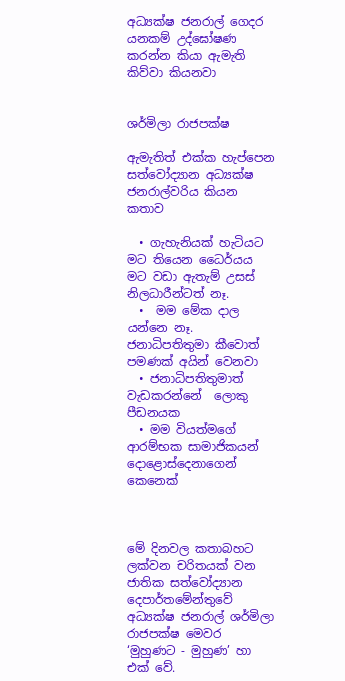අධ්‍යක්ෂ ජනරාල් ගෙදර යනකම් උද්ඝෝෂණ කරන්න කියා ඇමැති කිව්වා කියනවා


ශර්මිලා රාජපක්ෂ

ඇමැතිත් එක්ක හැප්පෙන සත්වෝද්‍යාන අධ්‍යක්ෂ ජනරාල්වරිය කියන කතාව

  • ගැහැනියක් හැටියට මට තියෙන ධෛර්යය මට වඩා ඇතැම් උසස් නිලධාරීන්ටත් නෑ.
  •  මම මේක ද‌ාල යන්නෙ නෑ. ජනාධිපතිතුමා කීවොත් පමණක් අයින් වෙනවා
  • ජනාධිපතිතුමාත් වැඩකරන්නේ  ලොකු පීඩනයක
  • මම වියත්මගේ ආරම්භක සාමාජිකයන් දොළොස්දෙනාගෙන් කෙනෙක්



මේ දිනවල කතාබහට ලක්වන චරිතයක් වන ජාතික සත්වෝද්‍යාන දෙපාර්තමේන්තුවේ අධ්‍යක්ෂ ජනරාල් ශර්මිලා රාජපක්ෂ මෙවර ‘මුහුණට - මුහුණ’ හා එක් වේ.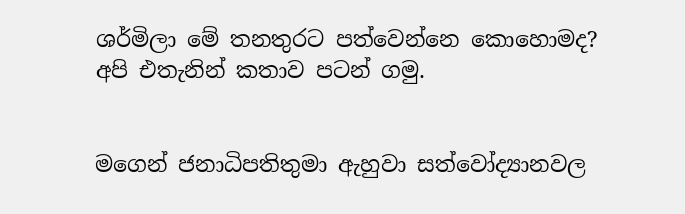ශර්මිලා මේ තනතුරට පත්වෙන්නෙ කොහොමද? අපි එතැනින් කතාව පටන් ගමු.


මගෙන් ජනාධිපතිතුමා ඇහුවා සත්වෝද්‍යානවල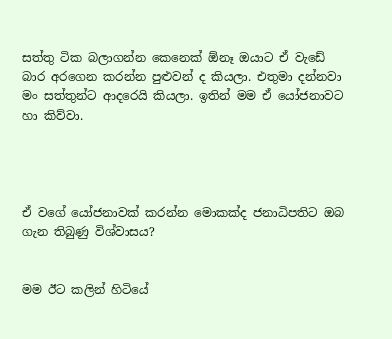සත්තු ටික බලාගන්න කෙනෙක් ඕනෑ ඔයාට ඒ වැඩේ බාර අරගෙන කරන්න පුළුවන් ද කියලා. එතුමා දන්නවා මං සත්තුන්ට ආදරෙයි කියලා. ඉතින් මම ඒ යෝජනාවට හා කිව්වා.




ඒ වගේ යෝජනාවක් කරන්න මොකක්ද ජනාධිපතිට ඔබ ගැන තිබුණු විශ්වාසය?


මම ඊට කලින් හිටියේ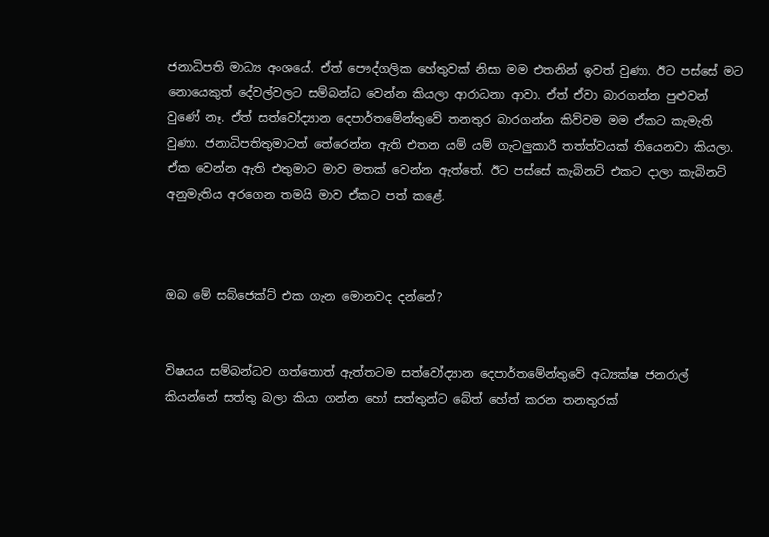ජනාධිපති මාධ්‍ය අංශයේ. ඒත් පෞද්ගලික හේතුවක් නිසා මම එතනින් ඉවත් වුණා. ඊට පස්සේ මට නොයෙකුත් දේවල්වලට සම්බන්ධ වෙන්න කියලා ආරාධනා ආවා. ඒත් ඒවා බාරගන්න පුළුවන් වුණේ නෑ. ඒත් සත්වෝද්‍යාන දෙපාර්තමේන්තුවේ තනතුර බාරගන්න කිව්වම මම ඒකට කැමැති වුණා. ජනාධිපතිතුමාටත් තේරෙන්න ඇති එතන යම් යම් ගැටලුකාරී තත්ත්වයක් තියෙනවා කියලා. ඒක වෙන්න ඇති එතුමාට මාව මතක් වෙන්න ඇත්තේ. ඊට පස්සේ කැබිනට් එකට ද‌ාලා කැබිනට් අනුමැතිය අරගෙන තමයි මාව ඒකට පත් කළේ.



ඔබ මේ සබ්ජෙක්ට් එක ගැන මොනවද දන්නේ?


විෂයය සම්බන්ධව ගත්තොත් ඇත්තටම සත්වෝද්‍යාන දෙපාර්තමේන්තුවේ අධ්‍යක්ෂ ජනරාල් කියන්නේ සත්තු බලා කියා ගන්න හෝ සත්තුන්ට බේත් හේත් කරන තනතුරක්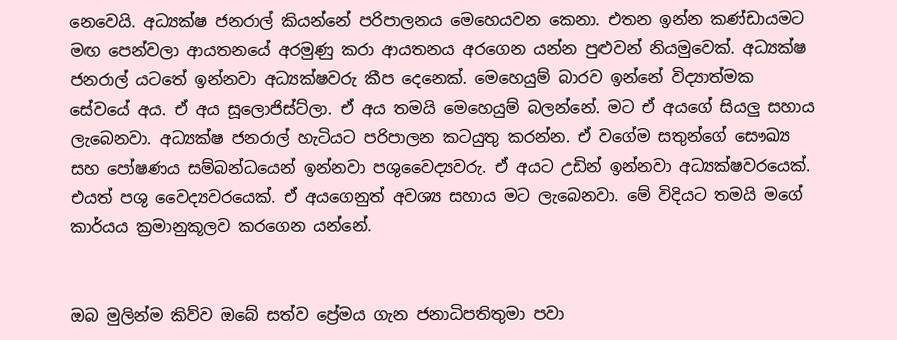නෙවෙයි. අධ්‍යක්ෂ ජනරාල් කියන්නේ පරිපාලනය මෙහෙයවන කෙනා. එතන ඉන්න කණ්ඩායමට මඟ පෙන්වලා ආයතනයේ අරමුණු කරා ආයතනය අරගෙන යන්න පුළුවන් නියමුවෙක්. අධ්‍යක්ෂ ජනරාල් යටතේ ඉන්නවා අධ්‍යක්ෂවරු කීප දෙනෙක්. මෙහෙයුම් බාරව ඉන්නේ විද්‍යාත්මක සේවයේ අය. ඒ අය සූලොජිස්ට්ලා. ඒ අය තමයි මෙහෙයුම් බලන්නේ. මට ඒ අයගේ සියලු සහාය ලැබෙනවා. අධ්‍යක්ෂ ජනරාල් හැටියට පරිපාලන කටයුතු කරන්න. ඒ වගේම සතුන්ගේ සෞඛ්‍ය සහ පෝෂණය සම්බන්ධයෙන් ඉන්නවා පශුවෛද්‍යවරු. ඒ අයට උඩින් ඉන්නවා අධ්‍යක්ෂවරයෙක්. එයත් පශු වෛද්‍යවරයෙක්. ඒ අයගෙනුත් අවශ්‍ය සහාය මට ලැබෙනවා. මේ විදියට තමයි මගේ කාර්යය ක්‍රමානුකූලව කරගෙන යන්නේ.


ඔබ මුලින්ම කිව්ව ඔබේ සත්ව ප්‍රේමය ගැන ජනාධිපතිතුමා පවා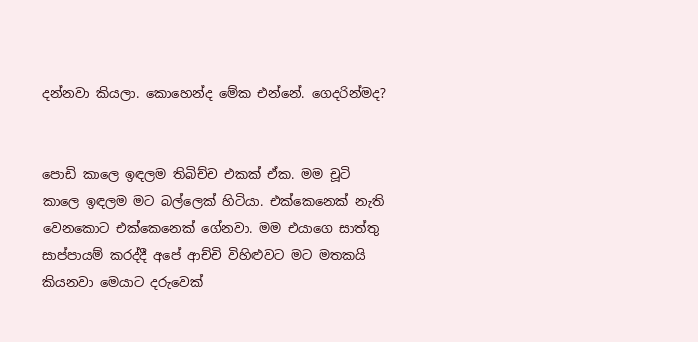දන්නවා කියලා. කොහෙන්ද මේක එන්නේ. ගෙදරින්මද?


පොඩි කාලෙ ඉඳලම තිබිච්ච එකක් ඒක. මම චූටි කාලෙ ඉඳලම මට බල්ලෙක් හිටියා. එක්කෙනෙක් නැති වෙනකොට එක්කෙනෙක් ගේනවා. මම එයාගෙ සාත්තු සාප්පායම් කරද්දී අපේ ආච්චි විහිළුවට මට මතකයි කියනවා මෙයාට දරුවෙක්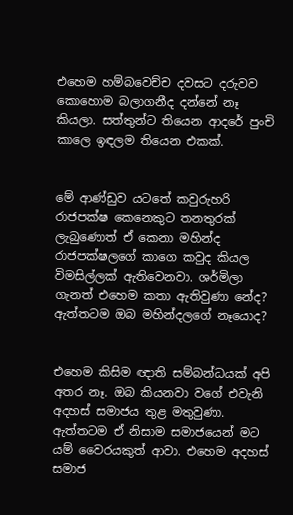එහෙම හම්බවෙච්ච දවසට දරුවව කොහොම බලාගනීද දන්නේ නෑ කියලා. සත්තුන්ට තියෙන ආදරේ පුංචි කාලෙ ඉඳලම තියෙන එකක්.


මේ ආණ්ඩුව යටතේ කවුරුහරි රාජපක්ෂ කෙනෙකුට තනතුරක් ලැබුණොත් ඒ කෙනා මහින්ද රාජපක්ෂලගේ කාගෙ කවුද කියල විමසිල්ලක් ඇතිවෙනවා. ශර්මිලා ගැනත් එහෙම කතා ඇතිවුණා නේද? ඇත්තටම ඔබ මහින්දලගේ නෑයොද?


එහෙම කිසිම ඥ‌ාති සම්බන්ධයක් අපි අතර නෑ. ඔබ කියනවා වගේ එවැනි අදහස් සමාජය තුළ මතුවුණා. ඇත්තටම ඒ නිසාම සමාජයෙන් මට යම් වෛරයකුත් ආවා. එහෙම අදහස් සමාජ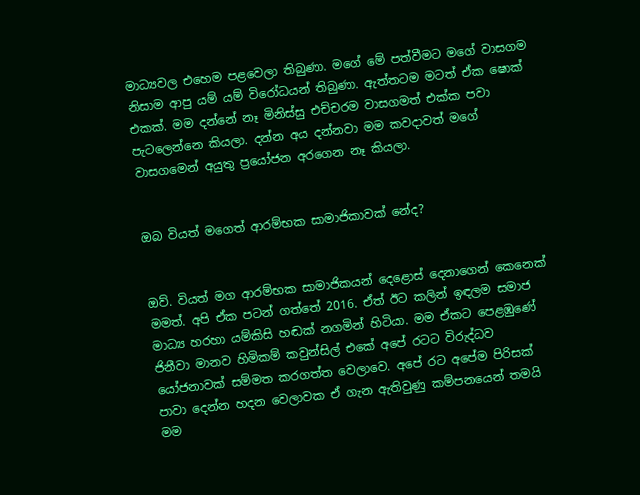මාධ්‍යවල එහෙම පළවෙලා තිබුණා. මගේ මේ පත්වීමට මගේ වාසගම නිසාම ආපු යම් යම් විරෝධයන් තිබුණා. ඇත්තටම මටත් ඒක ෂොක් එකක්. මම දන්නේ නෑ මිනිස්සු එච්චරම වාසගමත් එක්ක පවා පැටලෙන්නෙ කියලා. දන්න අය දන්නවා මම කවද‌ාවත් මගේ වාසගමෙන් අයුතු ප්‍රයෝජන අරගෙන නෑ කියලා.


ඔබ වියත් මගෙත් ආරම්භක සාමාජිකාවක් නේද?


ඔව්. වියත් මග ආරම්භක සාමාජිකයන් දෙළොස් දෙනාගෙන් කෙනෙක් මමත්. අපි ඒක පටන් ගත්තේ 2016. ඒත් ඊට කලින් ඉඳලම සමාජ මාධ්‍ය හරහා යම්කිසි හඬක් නගමින් හිටියා. මම ඒකට පෙළඹුණේ ජිනීවා මානව හිමිකම් කවුන්සිල් එකේ අපේ රටට විරුද්ධව යෝජනාවක් සම්මත කරගත්ත වෙලාවෙ. අපේ රට අපේම පිරිසක් පාවා දෙන්න හදන වෙලාවක ඒ ගැන ඇතිවුණු කම්පනයෙන් තමයි මම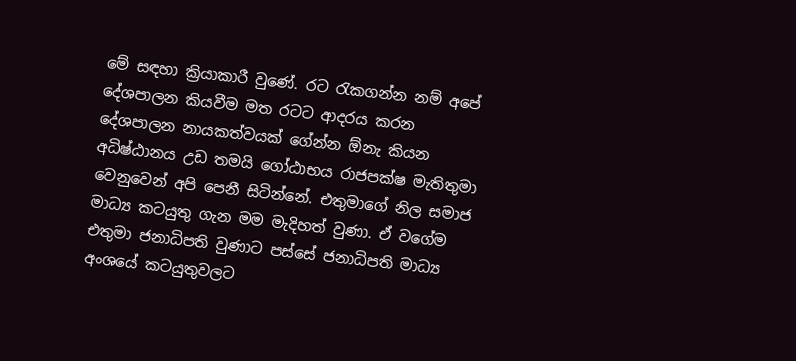මේ සඳහා ක්‍රියාකාරී වුණේ. රට රැකගන්න නම් අපේ දේශපාලන කියවීම මත රටට ආදරය කරන දේශපාලන නායකත්වයක් ගේන්න ඕනැ කියන අධිෂ්ඨානය උඩ තමයි ගෝඨාභය රාජපක්ෂ මැතිතුමා වෙනුවෙන් අපි පෙනී සිටින්නේ. එතුමාගේ නිල සමාජ මාධ්‍ය කටයුතු ගැන මම මැදිහත් වුණා. ඒ වගේම එතුමා ජනාධිපති වුණාට පස්සේ ජනාධිපති මාධ්‍ය අංශයේ කටයුතුවලට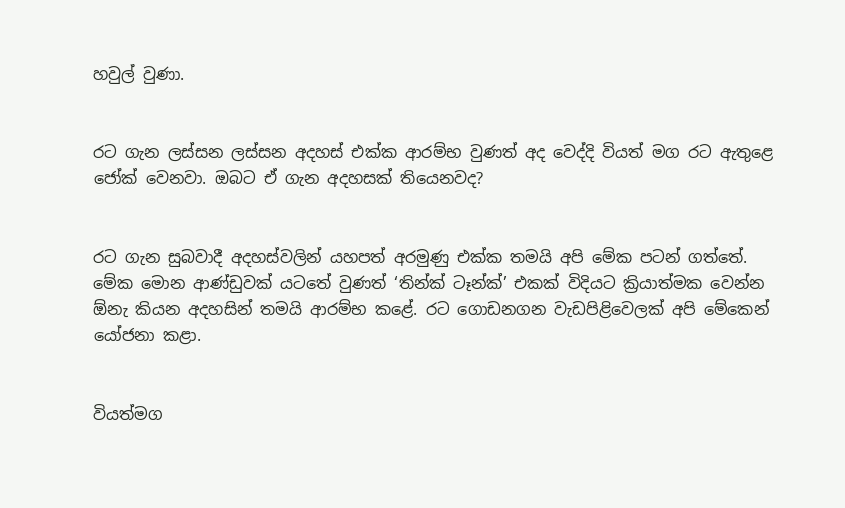හවුල් වුණා.


රට ගැන ලස්සන ලස්සන අදහස් එක්ක ආරම්භ වුණත් අද වෙද්දි වියත් මග රට ඇතුළෙ ජෝක් වෙනවා. ඔබට ඒ ගැන අදහසක් තියෙනවද?


රට ගැන සුබවාදී අදහස්වලින් යහපත් අරමුණු එක්ක තමයි අපි මේක පටන් ගත්තේ. මේක මොන ආණ්ඩුවක් යටතේ වුණත් ‘තින්ක් ටෑන්ක්’ එකක් විදියට ක්‍රියාත්මක වෙන්න ඕනැ කියන අදහසින් තමයි ආරම්භ කළේ. රට ගොඩනගන වැඩපිළිවෙලක් අපි මේකෙන් යෝජනා කළා.


වියත්මග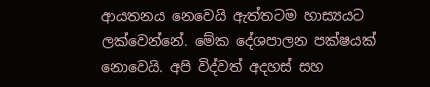ආයතනය නෙවෙයි ඇත්තටම හාස්‍යයට ලක්වෙන්නේ. මේක දේශපාලන පක්ෂයක් නොවෙයි. අපි විද්වත් අදහස් සහ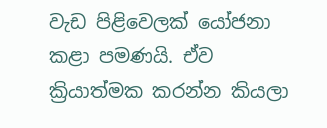වැඩ පිළිවෙලක් යෝජනා කළා පමණයි. ඒව ක්‍රියාත්මක කරන්න කියලා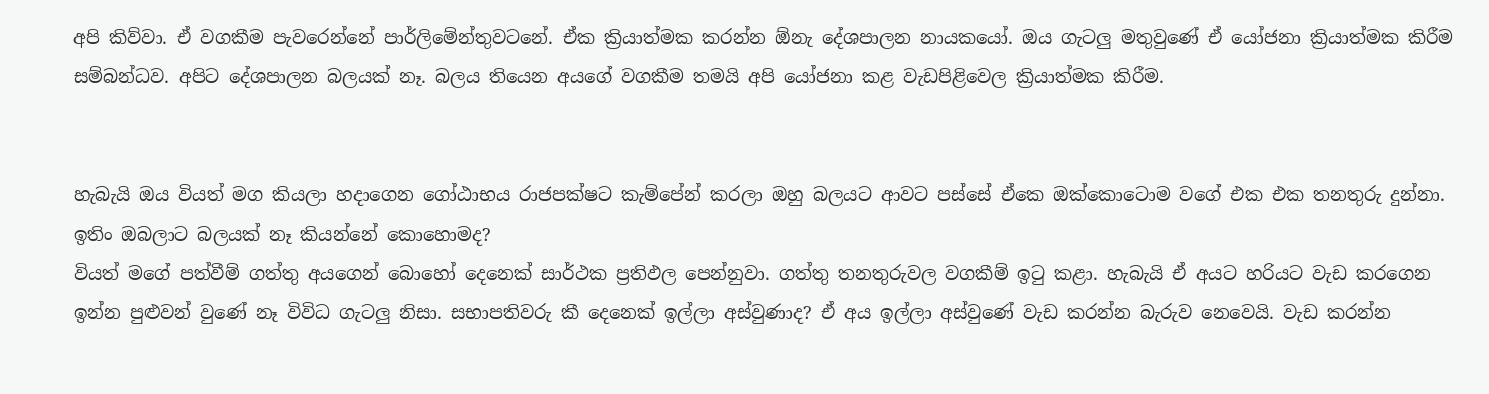අපි කිව්වා. ඒ වගකීම පැවරෙන්නේ පාර්ලිමේන්තුවටනේ. ඒක ක්‍රියාත්මක කරන්න ඕනැ දේශපාලන නායකයෝ. ඔය ගැටලු මතුවුණේ ඒ යෝජනා ක්‍රියාත්මක කිරීම සම්බන්ධව. අපිට දේශපාලන බලයක් නෑ. බලය තියෙන අයගේ වගකීම තමයි අපි යෝජනා කළ වැඩපිළිවෙල ක්‍රියාත්මක කිරීම.


හැබැයි ඔය වියත් මග කියලා හද‌ාගෙන ගෝඨාභය රාජපක්ෂට කැම්පේන් කරලා ඔහු බලයට ආවට පස්සේ ඒකෙ ඔක්කොටොම වගේ එක එක තනතුරු දුන්නා. ඉතිං ඔබලාට බලයක් නෑ කියන්නේ කොහොමද?
වියත් මගේ පත්වීම් ගත්තු අයගෙන් බොහෝ දෙනෙක් සාර්ථක ප්‍රතිඵල පෙන්නුවා. ගත්තු තනතුරුවල වගකීම් ඉටු කළා. හැබැයි ඒ අයට හරියට වැඩ කරගෙන ඉන්න පුළුවන් වුණේ නෑ විවිධ ගැටලු නිසා. සභාපතිවරු කී දෙනෙක් ඉල්ලා අස්වුණාද? ඒ අය ඉල්ලා අස්වුණේ වැඩ කරන්න බැරුව නෙවෙයි. වැඩ කරන්න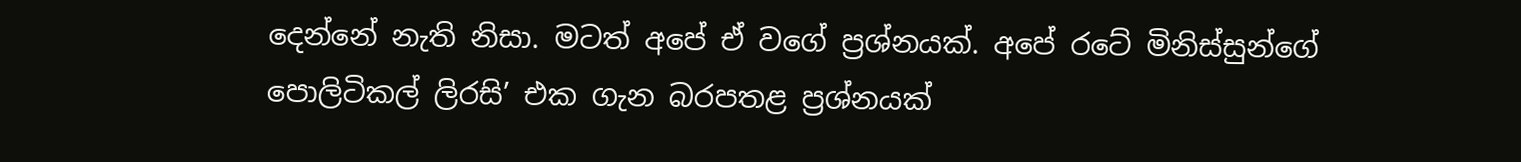දෙන්නේ නැති නිසා. මටත් අපේ ඒ වගේ ප්‍රශ්නයක්. අපේ රටේ මිනිස්සුන්ගේ පොලිටිකල් ලිරසි’ එක ගැන බරපතළ ප්‍රශ්නයක්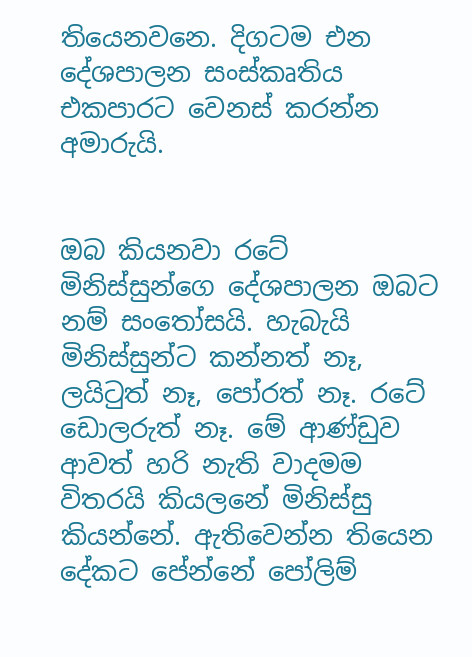තියෙනවනෙ. දිගටම එන දේශපාලන සංස්කෘතිය එකපාරට වෙනස් කරන්න අමාරුයි.


ඔබ කියනවා රටේ මිනිස්සුන්ගෙ දේශපාලන ඔබට නම් සංතෝසයි. හැබැයි මිනිස්සුන්ට කන්නත් නෑ, ලයිටුත් නෑ, පෝරත් නෑ. රටේ ඩොලරුත් නෑ. මේ ආණ්ඩුව ආවත් හරි නැති වාද‌මම විතරයි කියලනේ මිනිස්සු කියන්නේ. ඇතිවෙන්න තියෙන දේකට පේන්නේ පෝලිම්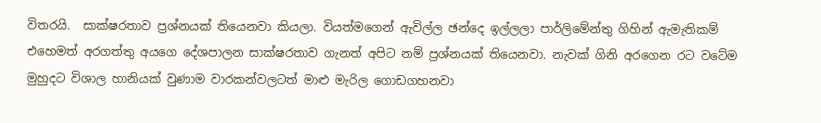විතරයි.  සාක්ෂරතාව ප්‍රශ්නයක් තියෙනවා කියලා. වියත්මගෙන් ඇවිල්ල ඡන්දෙ ඉල්ලලා පාර්ලිමේන්තු ගිහින් ඇමැතිකම් එහෙමත් අරගත්තු අයගෙ දේශපාලන සාක්ෂරතාව ගැනත් අපිට නම් ප්‍රශ්නයක් තියෙනවා. නැවක් ගිනි අරගෙන රට වටේම මුහුදට විශාල හානියක් වුණාම වාරකන්වලටත් මාළු මැරිල ගොඩගහනවා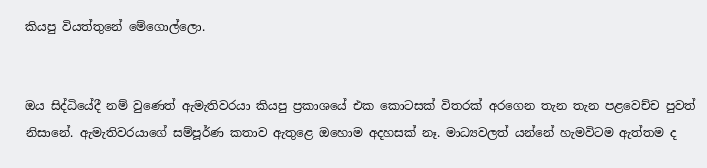කියපු වියත්තුනේ මේගොල්ලො.


ඔය සිද්ධියේදී නම් වුණෙත් ඇමැතිවරයා කියපු ප්‍රකාශයේ එක කොටසක් විතරක් අරගෙන තැන තැන පළවෙච්ච පුවත් නිසානේ. ඇමැතිවරයාගේ සම්පූර්ණ කතාව ඇතුළෙ ඔහොම අදහසක් නෑ. මාධ්‍යවලත් යන්නේ හැමවිටම ඇත්තම ද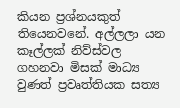කියන ප්‍රශ්නයකුත් තියෙනවනේ. අල්ලලා යන කෑල්ලක් නිව්ස්වල ගහනවා මිසක් මාධ්‍ය වුණත් ප්‍රවෘත්තියක සත්‍ය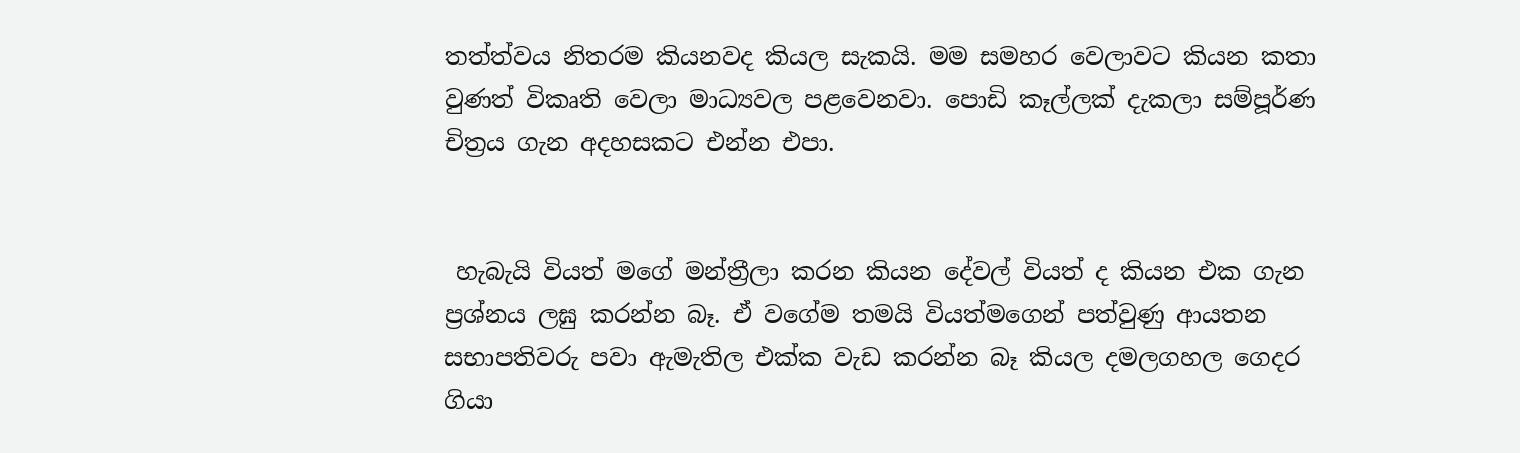තත්ත්වය නිතරම කියනවද කියල සැකයි. මම සමහර වෙලාවට කියන කතා වුණත් විකෘති වෙලා මාධ්‍යවල පළවෙනවා. පොඩි කෑල්ලක් දැකලා සම්පූර්ණ චිත්‍රය ගැන අදහසකට එන්න එපා.


 හැබැයි වියත් මගේ මන්ත්‍රීලා කරන කියන දේවල් වියත් ද කියන එක ගැන ප්‍රශ්නය ලඝු කරන්න බෑ. ඒ වගේම තමයි වියත්මගෙන් පත්වුණු ආයතන සභාපතිවරු පවා ඇමැතිල එක්ක වැඩ කරන්න බෑ කියල දමලගහල ගෙදර ගියා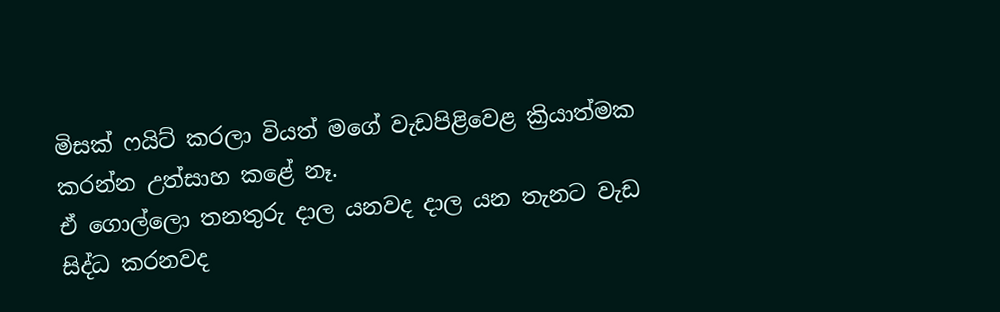මිසක් ෆයිට් කරලා වියත් මගේ වැඩපිළිවෙළ ක්‍රියාත්මක කරන්න උත්සාහ කළේ නෑ.
ඒ ගොල්ලො තනතුරු දාල යනවද ද‌ාල යන තැනට වැඩ සිද්ධ කරනවද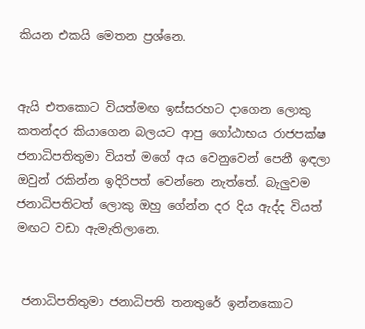කියන එකයි මෙතන ප්‍රශ්නෙ.


ඇයි එතකොට වියත්මඟ ඉස්සරහට ද‌ාගෙන ලොකු කතන්දර කියාගෙන බලයට ආපු ගෝඨාභය රාජපක්ෂ ජනාධිපතිතුමා වියත් මගේ අය වෙනුවෙන් පෙනී ඉඳලා ඔවුන් රකින්න ඉදිරිපත් වෙන්නෙ නැත්තේ. බැලුවම ජනාධිපතිටත් ලොකු ඔහු ගේන්න දර දිය ඇද්ද වියත් මඟට වඩා ඇමැතිලානෙ.


 ජනාධිපතිතුමා ජනාධිපති තනතුරේ ඉන්නකොට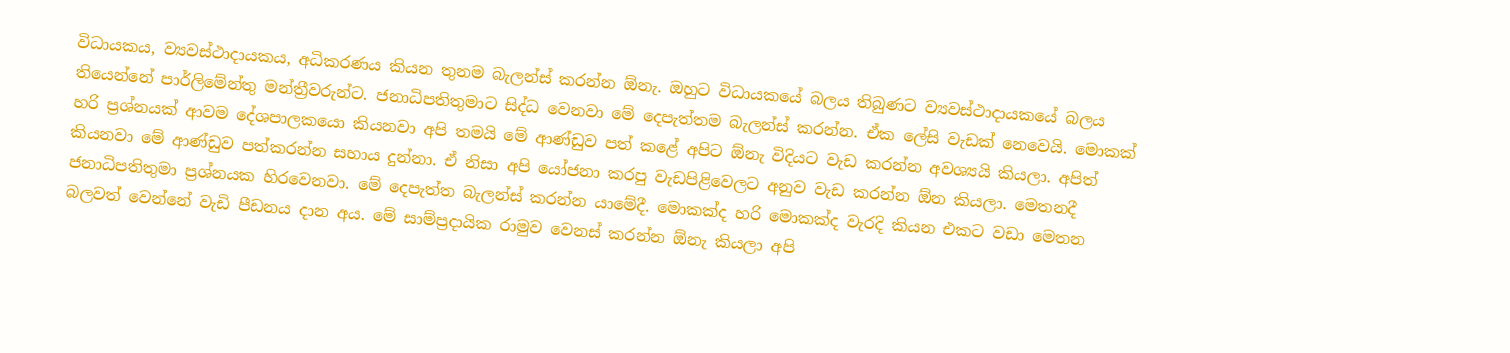විධායකය, ව්‍යවස්ථාද‌ායකය, අධිකරණය කියන තුනම බැලන්ස් කරන්න ඕනැ. ඔහුට විධායකයේ බලය තිබුණට ව්‍යවස්ථාද‌ායකයේ බලය තියෙන්නේ පාර්ලිමේන්තු මන්ත්‍රීවරුන්ට. ජනාධිපතිතුමාට සිද්ධ වෙනවා මේ දෙපැත්තම බැලන්ස් කරන්න. ඒක ලේසි වැඩක් නෙවෙයි. මොකක් හරි ප්‍රශ්නයක් ආවම දේශපාලකයො කියනවා අපි තමයි මේ ආණ්ඩුව පත් කළේ අපිට ඕනැ විදියට වැඩ කරන්න අවශ්‍යයි කියලා. අපිත් කියනවා මේ ආණ්ඩුව පත්කරන්න සහාය දුන්නා. ඒ නිසා අපි යෝජනා කරපු වැඩපිළිවෙලට අනුව වැඩ කරන්න ඕන කියලා. මෙතනදී ජනාධිපතිතුමා ප්‍රශ්නයක හිරවෙනවා. මේ දෙපැත්ත බැලන්ස් කරන්න යාමේදී. මොකක්ද හරි මොකක්ද වැරදි කියන එකට වඩා මෙතන බලවත් වෙන්නේ වැඩි පීඩනය ද‌ාන අය. මේ සාම්ප්‍රද‌ායික රාමුව වෙනස් කරන්න ඕනැ කියලා අපි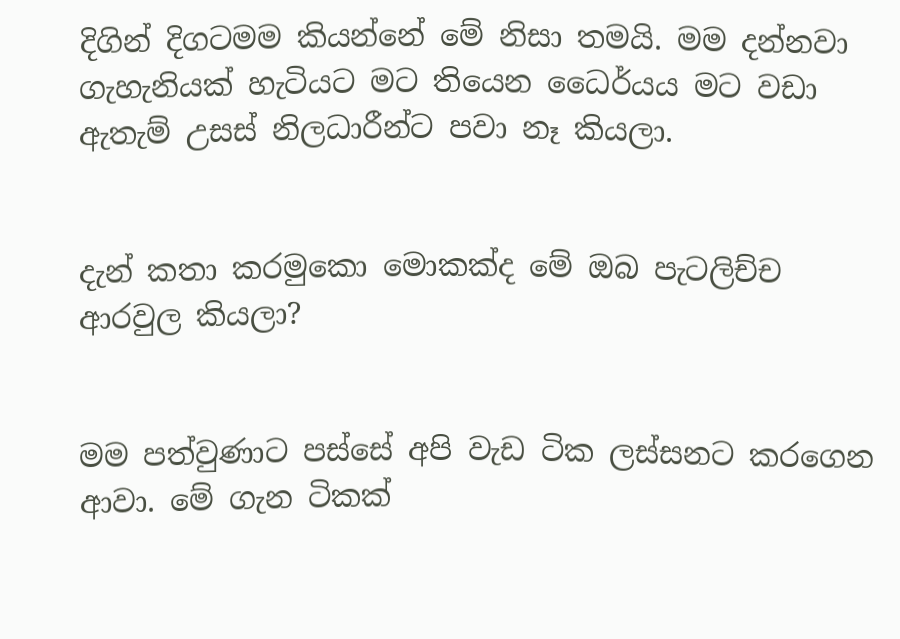දිගින් දිගටමම කියන්නේ මේ නිසා තමයි. මම දන්නවා ගැහැනියක් හැටියට මට තියෙන ධෛර්යය මට වඩා ඇතැම් උසස් නිලධාරීන්ට පවා නෑ කියලා.


දැන් කතා කරමුකො මොකක්ද මේ ඔබ පැටලිච්ච ආරවුල කියලා?


මම පත්වුණාට පස්සේ අපි වැඩ ටික ලස්සනට කරගෙන ආවා. මේ ගැන ටිකක්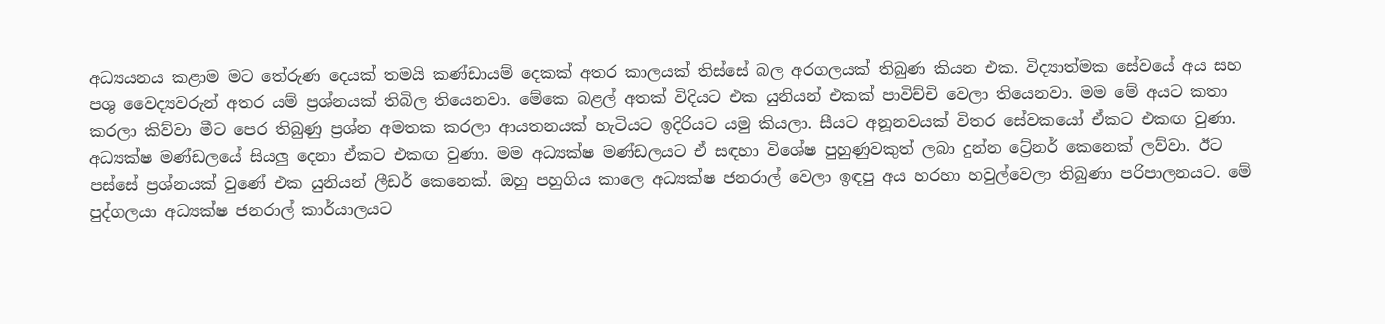අධ්‍යයනය කළාම මට තේරුණ දෙයක් තමයි කණ්ඩායම් දෙකක් අතර කාලයක් තිස්සේ බල අරගලයක් තිබුණ කියන එක. විද්‍යාත්මක සේවයේ අය සහ පශු වෛද්‍යවරුන් අතර යම් ප්‍රශ්නයක් තිබිල තියෙනවා. මේකෙ බළල් අතක් විදියට එක යුනියන් එකක් පාවිච්චි වෙලා තියෙනවා. මම මේ අයට කතා කරලා කිව්වා මීට පෙර තිබුණු ප්‍රශ්න අමතක කරලා ආයතනයක් හැටියට ඉදිරියට යමු කියලා. සීයට අනූනවයක් විතර සේවකයෝ ඒකට එකඟ වුණා. අධ්‍යක්ෂ මණ්ඩලයේ සියලු දෙනා ඒකට එකඟ වුණා. මම අධ්‍යක්ෂ මණ්ඩලයට ඒ සඳහා විශේෂ පුහුණුවකුත් ලබා දුන්න ට්‍රේනර් කෙනෙක් ලව්වා. ඊට පස්සේ ප්‍රශ්නයක් වුණේ එක යුනියන් ලීඩර් කෙනෙක්. ඔහු පහුගිය කාලෙ අධ්‍යක්ෂ ජනරාල් වෙලා ඉඳපු අය හරහා හවුල්වෙලා තිබුණා පරිපාලනයට. මේ පුද්ගලයා අධ්‍යක්ෂ ජනරාල් කාර්යාලයට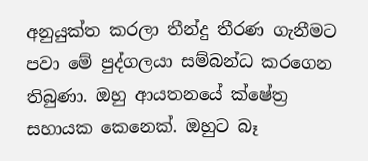අනුයුක්ත කරලා තීන්දු තීරණ ගැනීමට පවා මේ පුද්ගලයා සම්බන්ධ කරගෙන තිබුණා. ඔහු ආයතනයේ ක්ෂේත්‍ර සහායක කෙනෙක්. ඔහුට බෑ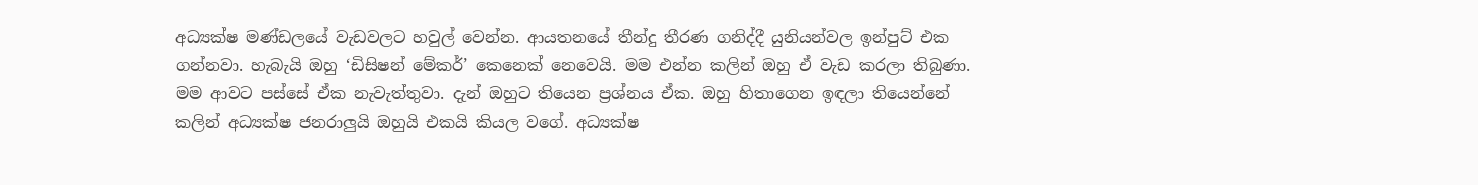අධ්‍යක්ෂ මණ්ඩලයේ වැඩවලට හවුල් වෙන්න. ආයතනයේ තීන්දු තීරණ ගනිද්දී යුනියන්වල ඉන්පුට් එක ගන්නවා. හැබැයි ඔහු ‘ඩිසිෂන් මේකර්’ කෙනෙක් නෙවෙයි. මම එන්න කලින් ඔහු ඒ වැඩ කරලා තිබුණා. මම ආවට පස්සේ ඒක නැවැත්තුවා. දැන් ඔහුට තියෙන ප්‍රශ්නය ඒක. ඔහු හිතාගෙන ඉඳලා තියෙන්නේ කලින් අධ්‍යක්ෂ ජනරාලුයි ඔහුයි එකයි කියල වගේ. අධ්‍යක්ෂ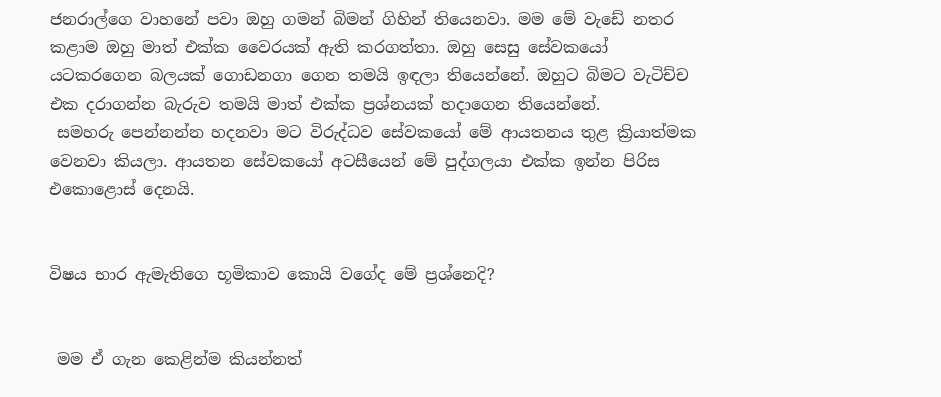ජනරාල්ගෙ වාහනේ පවා ඔහු ගමන් බිමන් ගිහින් තියෙනවා. මම මේ වැඩේ නතර කළාම ඔහු මාත් එක්ක වෛරයක් ඇති කරගත්තා. ඔහු සෙසු සේවකයෝ යටකරගෙන බලයක් ගොඩනගා ගෙන තමයි ඉඳලා තියෙන්නේ. ඔහුට බිමට වැටිච්ච එක දරාගන්න බැරුව තමයි මාත් එක්ක ප්‍රශ්නයක් හදාගෙන තියෙන්නේ.
 සමහරු පෙන්නන්න හදනවා මට විරුද්ධව සේවකයෝ මේ ආයතනය තුළ ක්‍රියාත්මක වෙනවා කියලා. ආයතන සේවකයෝ අටසීයෙන් මේ පුද්ගලයා එක්ක ඉන්න පිරිස එකොළොස් දෙනයි.


විෂය භාර ඇමැතිගෙ භූමිකාව කොයි වගේද මේ ප්‍රශ්නෙදි?


 මම ඒ ගැන කෙළින්ම කියන්නත්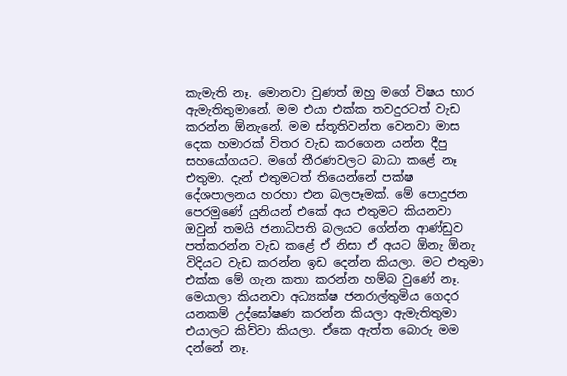කැමැති නෑ. මොනවා වුණත් ඔහු මගේ විෂය භාර ඇමැතිතුමානේ. මම එයා එක්ක තවදුරටත් වැඩ කරන්න ඕනැනේ. මම ස්තූතිවන්ත වෙනවා මාස දෙක හමාරක් විතර වැඩ කරගෙන යන්න දීපු සහයෝගයට. මගේ තීරණවලට බාධා කළේ නෑ එතුමා. දැන් එතුමටත් තියෙන්නේ පක්ෂ දේශපාලනය හරහා එන බලපෑමක්. මේ පොදුජන පෙරමුණේ යුනියන් එකේ අය එතුමට කියනවා ඔවුන් තමයි ජනාධිපති බලයට ගේන්න ආණ්ඩුව පත්කරන්න වැඩ කළේ ඒ නිසා ඒ අයට ඕනැ ඕනැ විදියට වැඩ කරන්න ඉඩ දෙන්න කියලා. මට එතුමා එක්ක මේ ගැන කතා කරන්න හම්බ වුණේ නෑ. මෙයාලා කියනවා අධ්‍යක්ෂ ජනරාල්තුමිය ගෙදර යනකම් උද්ඝෝෂණ කරන්න කියලා ඇමැතිතුමා එයාලට කිව්වා කියලා. ඒකෙ ඇත්ත බොරු මම දන්නේ නෑ.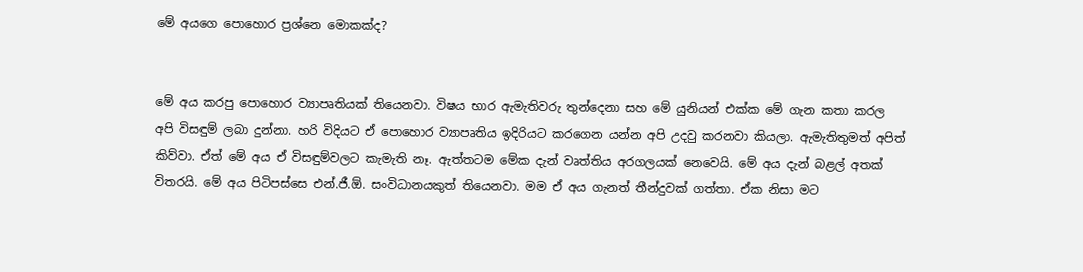මේ අයගෙ පොහොර ප්‍රශ්නෙ මොකක්ද?


මේ අය කරපු පොහොර ව්‍යාපෘතියක් තියෙනවා. විෂය භාර ඇමැතිවරු තුන්දෙනා සහ මේ යුනියන් එක්ක මේ ගැන කතා කරල අපි විසඳුම් ලබා දුන්නා. හරි විදියට ඒ පොහොර ව්‍යාපෘතිය ඉදිරියට කරගෙන යන්න අපි උදවු කරනවා කියලා. ඇමැතිතුමත් අපිත් කිව්වා. ඒත් මේ අය ඒ විසඳුම්වලට කැමැති නෑ. ඇත්තටම මේක දැන් වෘත්තිය අරගලයක් නෙවෙයි. මේ අය දැන් බළල් අතක් විතරයි. මේ අය පිටිපස්සෙ එන්.ජී.ඕ. සංවිධානයකුත් තියෙනවා. මම ඒ අය ගැනත් තීන්දුවක් ගත්තා. ඒක නිසා මට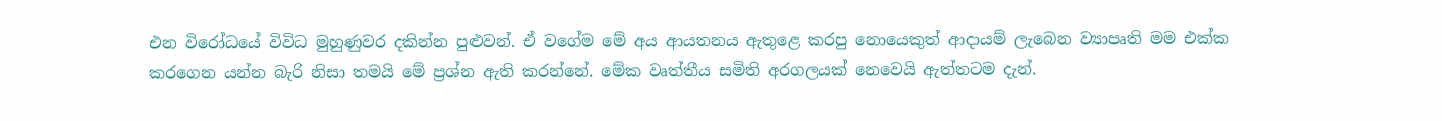එන විරෝධයේ විවිධ මුහුණුවර දකින්න පුළුවන්. ඒ වගේම මේ අය ආයතනය ඇතුළෙ කරපු නොයෙකුත් ආද‌ායම් ලැබෙන ව්‍යාපෘති මම එක්ක කරගෙන යන්න බැරි නිසා තමයි මේ ප්‍රශ්න ඇති කරන්නේ. මේක වෘත්තීය සමිති අරගලයක් නෙවෙයි ඇත්තටම දැන්.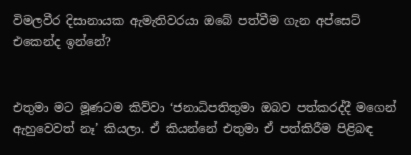විමලවීර දිසානායක ඇමැතිවරයා ඔබේ පත්වීම ගැන අප්සෙට් එකෙන්ද ඉන්නේ?


එතුමා මට මූණටම කිව්වා ‘ජනාධිපතිතුමා ඔබව පත්කරද්දී මගෙන් ඇහුවෙවත් නෑ’ කියලා. ඒ කියන්නේ එතුමා ඒ පත්කිරීම පිළිබඳ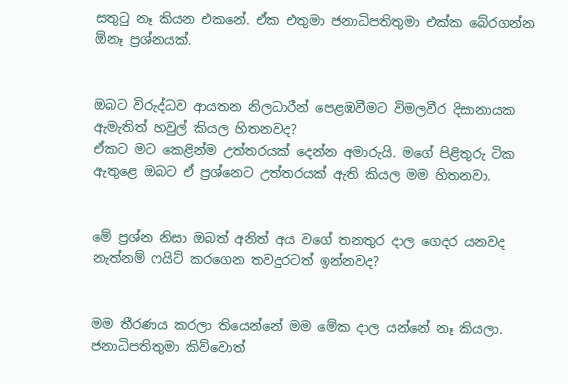සතුටු නෑ කියන එකනේ. ඒක එතුමා ජනාධිපතිතුමා එක්ක බේරගන්න ඕනෑ ප්‍රශ්නයක්.


ඔබට විරුද්ධව ආයතන නිලධාරීන් පෙළඹවීමට විමලවීර දිසානායක ඇමැතිත් හවුල් කියල හිතනවද?
ඒකට මට කෙළින්ම උත්තරයක් දෙන්න අමාරුයි. මගේ පිළිතුරු ටික ඇතුළෙ ඔබට ඒ ප්‍රශ්නෙට උත්තරයක් ඇති කියල මම හිතනවා.


මේ ප්‍රශ්න නිසා ඔබත් අනිත් අය වගේ තනතුර ද‌ාල ගෙදර යනවද නැත්නම් ෆයිට් කරගෙන තවදුරටත් ඉන්නවද?


මම තීරණය කරලා තියෙන්නේ මම මේක ද‌ාල යන්නේ නෑ කියලා. ජනාධිපතිතුමා කිව්වොත්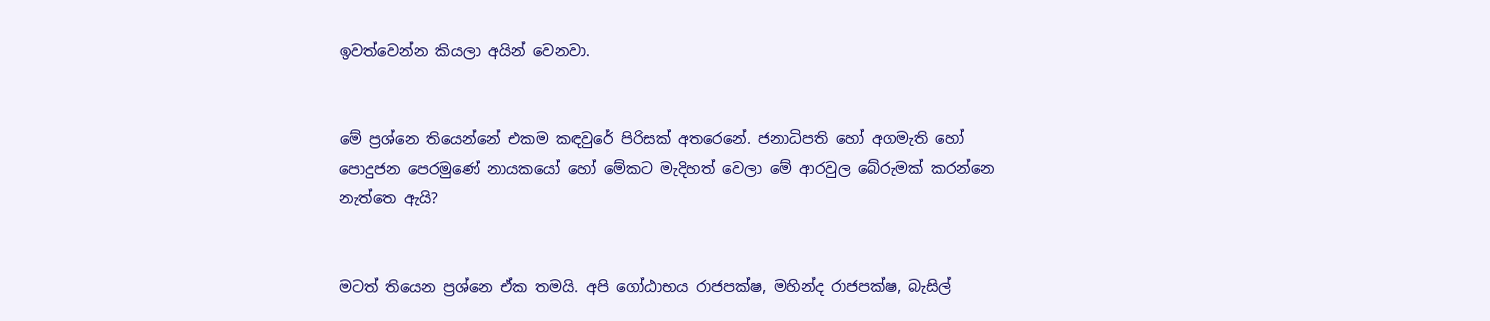ඉවත්වෙන්න කියලා අයින් වෙනවා.


මේ ප්‍රශ්නෙ තියෙන්නේ එකම කඳවුරේ පිරිසක් අතරෙනේ. ජනාධිපති හෝ අගමැති හෝ පොදුජන පෙරමුණේ නායකයෝ හෝ මේකට මැදිහත් වෙලා මේ ආරවුල බේරුමක් කරන්නෙ නැත්තෙ ඇයි?


මටත් තියෙන ප්‍රශ්නෙ ඒක තමයි. අපි ගෝඨාභය රාජපක්ෂ, මහින්ද රාජපක්ෂ, බැසිල්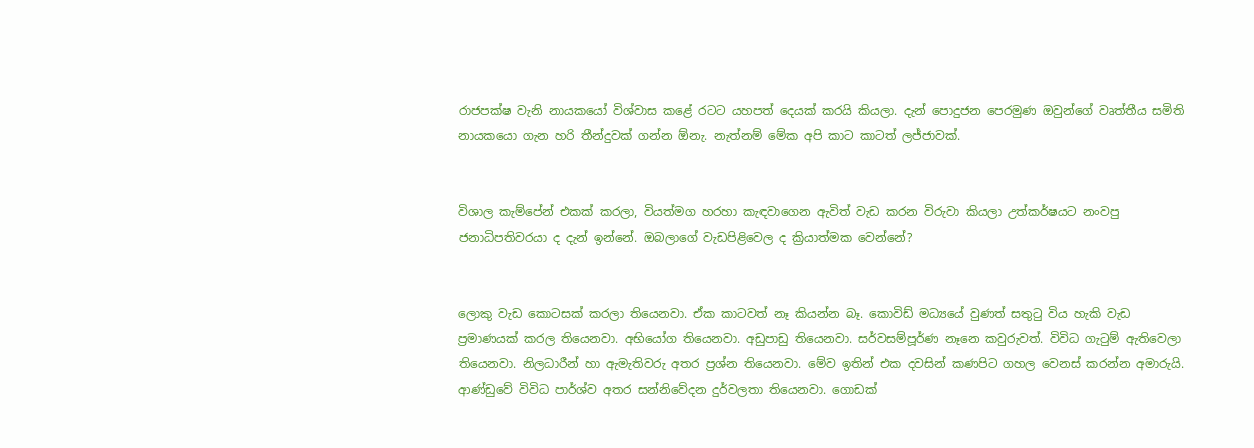රාජපක්ෂ වැනි නායකයෝ විශ්වාස කළේ රටට යහපත් දෙයක් කරයි කියලා. දැන් පොදුජන පෙරමුණ ඔවුන්ගේ වෘත්තීය සමිති නායකයො ගැන හරි තීන්දුවක් ගන්න ඕනැ. නැත්නම් මේක අපි කාට කාටත් ලජ්ජාවක්.


විශාල කැම්පේන් එකක් කරලා, වියත්මග හරහා කැඳවාගෙන ඇවිත් වැඩ කරන විරුවා කියලා උත්කර්ෂයට නංවපු ජනාධිපතිවරයා ද දැන් ඉන්නේ. ඔබලාගේ වැඩපිළිවෙල ද ක්‍රියාත්මක වෙන්නේ?


ලොකු වැඩ කොටසක් කරලා තියෙනවා. ඒක කාටවත් නෑ කියන්න බෑ. කොවිඩ් මධ්‍යයේ වුණත් සතුටු විය හැකි වැඩ ප්‍රමාණයක් කරල තියෙනවා. අභියෝග තියෙනවා. අඩුපාඩු තියෙනවා. සර්වසම්පූර්ණ නෑනෙ කවුරුවත්. විවිධ ගැටුම් ඇතිවෙලා තියෙනවා. නිලධාරීන් හා ඇමැතිවරු අතර ප්‍රශ්න තියෙනවා. මේව ඉතින් එක දවසින් කණපිට ගහල වෙනස් කරන්න අමාරුයි. ආණ්ඩුවේ විවිධ පාර්ශ්ව අතර සන්නිවේදන දුර්වලතා තියෙනවා. ගොඩක්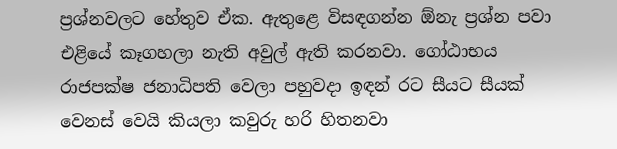ප්‍රශ්නවලට හේතුව ඒක. ඇතුළෙ විසඳගන්න ඕනැ ප්‍රශ්න පවා එළියේ කෑගහලා නැති අවුල් ඇති කරනවා. ගෝඨාභය රාජපක්ෂ ජනාධිපති වෙලා පහුවද‌ා ඉඳන් රට සීයට සීයක් වෙනස් වෙයි කියලා කවුරු හරි හිතනවා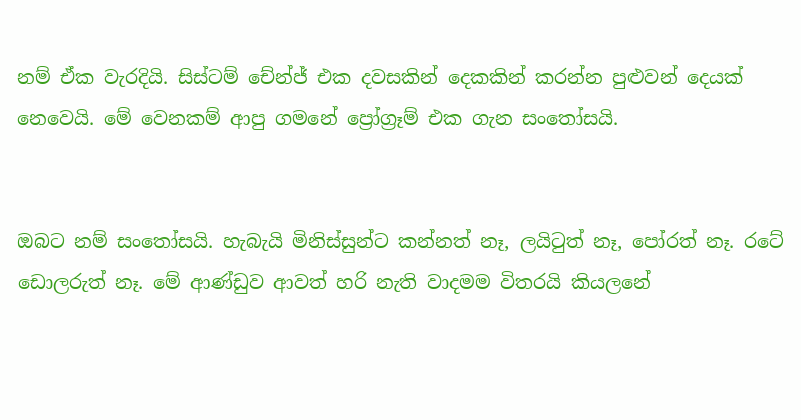නම් ඒක වැරදියි. සිස්ටම් චේන්ජ් එක දවසකින් දෙකකින් කරන්න පුළුවන් දෙයක් නෙවෙයි. මේ වෙනකම් ආපු ගමනේ ප්‍රෝග්‍රෑම් එක ගැන සංතෝසයි.


ඔබට නම් සංතෝසයි. හැබැයි මිනිස්සුන්ට කන්නත් නෑ, ලයිටුත් නෑ, පෝරත් නෑ. රටේ ඩොලරුත් නෑ. මේ ආණ්ඩුව ආවත් හරි නැති වාද‌මම විතරයි කියලනේ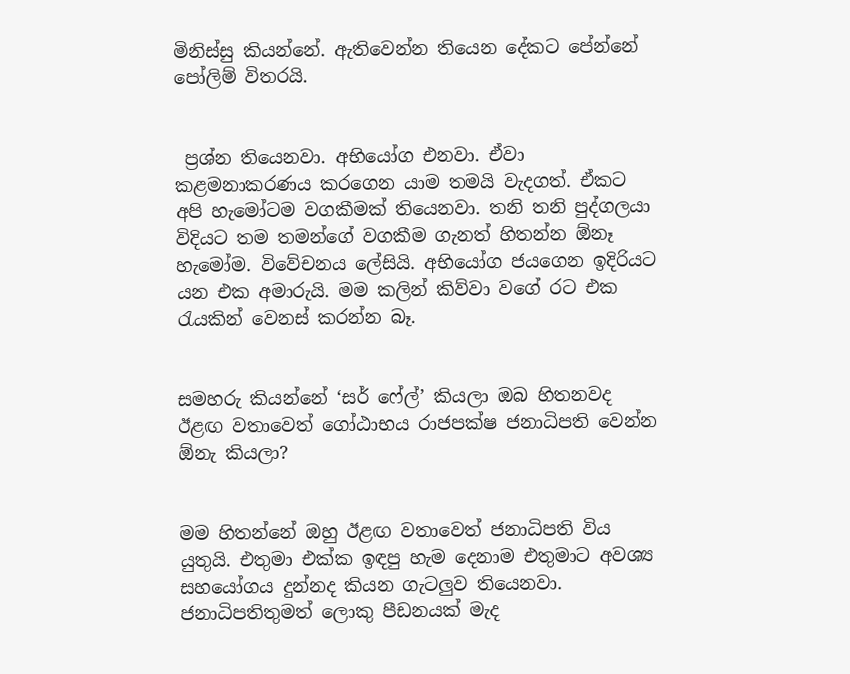මිනිස්සු කියන්නේ. ඇතිවෙන්න තියෙන දේකට පේන්නේ පෝලිම් විතරයි.


 ප්‍රශ්න තියෙනවා. අභියෝග එනවා. ඒවා කළමනාකරණය කරගෙන යාම තමයි වැදගත්. ඒකට අපි හැමෝටම වගකීමක් තියෙනවා. තනි තනි පුද්ගලයා විදියට තම තමන්ගේ වගකීම ගැනත් හිතන්න ඕනෑ හැමෝම. විවේචනය ලේසියි. අභියෝග ජයගෙන ඉදිරියට යන එක අමාරුයි. මම කලින් කිව්වා වගේ රට එක රැයකින් වෙනස් කරන්න බෑ.


සමහරු කියන්නේ ‘සර් ෆේල්’ කියලා ඔබ හිතනවද ඊළඟ වතාවෙත් ගෝඨාභය රාජපක්ෂ ජනාධිපති වෙන්න ඕනැ කියලා?


මම හිතන්නේ ඔහු ඊළඟ වතාවෙත් ජනාධිපති විය යුතුයි. එතුමා එක්ක ඉඳපු හැම දෙනාම එතුමාට අවශ්‍ය සහයෝගය දුන්නද කියන ගැටලුව තියෙනවා. ජනාධිපතිතුමත් ලොකු පීඩනයක් මැද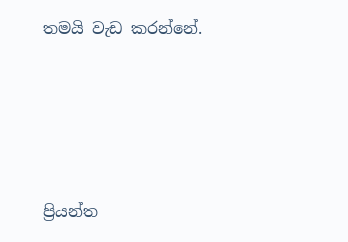තමයි වැඩ කරන්නේ.





ප්‍රියන්ත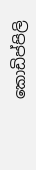කොඩිප්පිලි